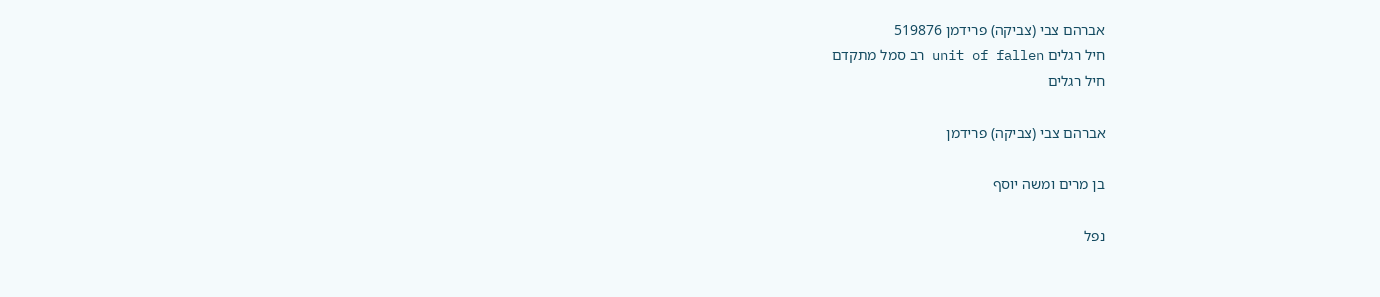אברהם צבי (צביקה) פרידמן 519876
חיל רגלים unit of fallen רב סמל מתקדם
חיל רגלים

אברהם צבי (צביקה) פרידמן

בן מרים ומשה יוסף

נפל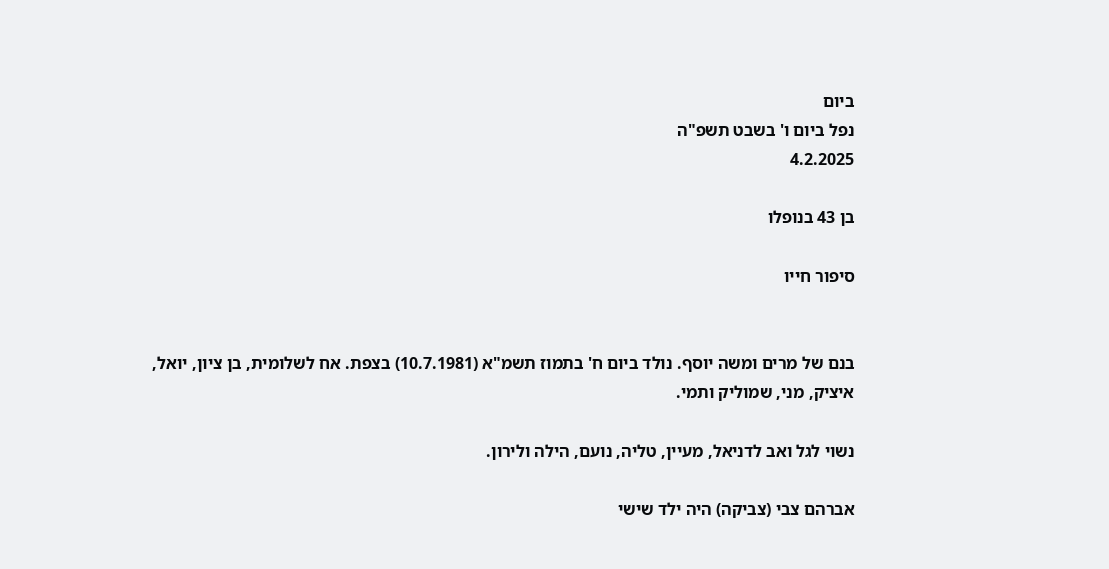ביום
נפל ביום ו' בשבט תשפ"ה
4.2.2025

בן 43 בנופלו

סיפור חייו


בנם של מרים ומשה יוסף. נולד ביום ח' בתמוז תשמ"א (10.7.1981) בצפת. אח לשלומית, בן ציון, יואל, איציק, מני, שמוליק ותמי.

נשוי לגל ואב לדניאל, מעיין, טליה, נועם, הילה ולירון.

אברהם צבי (צביקה) היה ילד שישי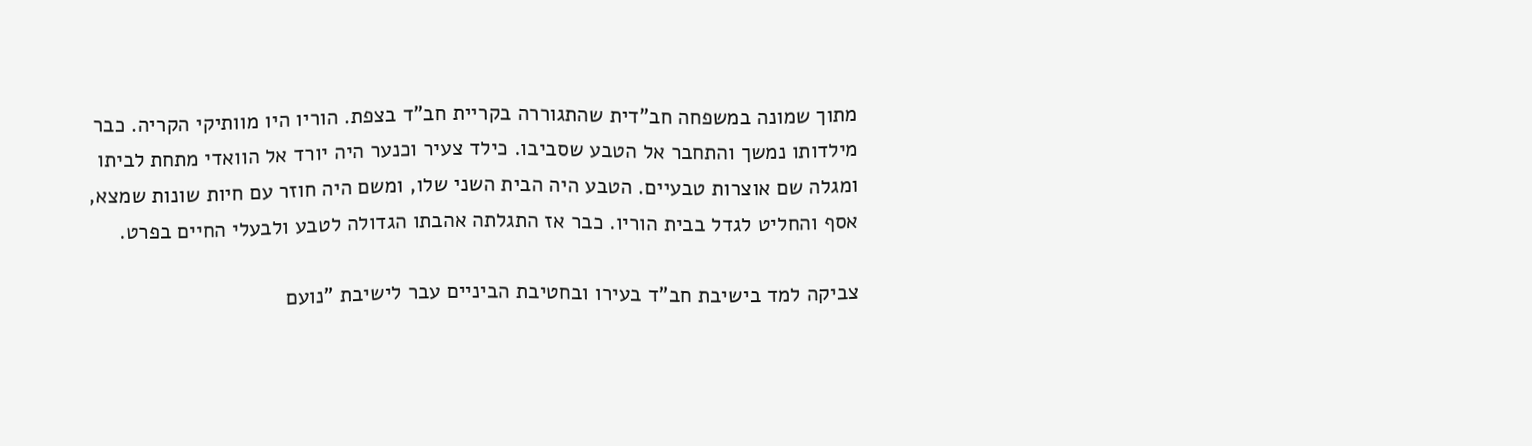מתוך שמונה במשפחה חב"דית שהתגוררה בקריית חב"ד בצפת. הוריו היו מוותיקי הקריה. כבר מילדותו נמשך והתחבר אל הטבע שסביבו. כילד צעיר וכנער היה יורד אל הוואדי מתחת לביתו ומגלה שם אוצרות טבעיים. הטבע היה הבית השני שלו, ומשם היה חוזר עם חיות שונות שמצא, אסף והחליט לגדל בבית הוריו. כבר אז התגלתה אהבתו הגדולה לטבע ולבעלי החיים בפרט.

צביקה למד בישיבת חב"ד בעירו ובחטיבת הביניים עבר לישיבת "נועם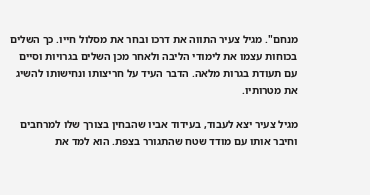מנחם". מגיל צעיר התווה את דרכו ובחר את מסלול חייו. כך השלים בכוחות עצמו את לימודי הליבה ולאחר מכן השלים בגרויות וסיים עם תעודת בגרות מלאה. הדבר העיד על חריצותו ונחישותו להשיג את מטרותיו.

מגיל צעיר יצא לעבוד, בעידוד אביו שהבחין בצורך שלו למרחבים וחיבר אותו עם מודד שטח שהתגורר בצפת. הוא למד את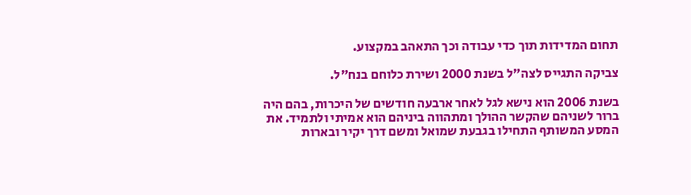תחום המדידות תוך כדי עבודה וכך התאהב במקצוע.

צביקה התגייס לצה"ל בשנת 2000 ושירת כלוחם בנח"ל.

בשנת 2006 הוא נישא לגל לאחר ארבעה חודשים של היכרות, בהם היה ברור לשניהם שהקשר ההולך ומתהווה ביניהם הוא אמיתי ולתמיד. את המסע המשותף התחילו בגבעת שמואל ומשם דרך יקיר ובארות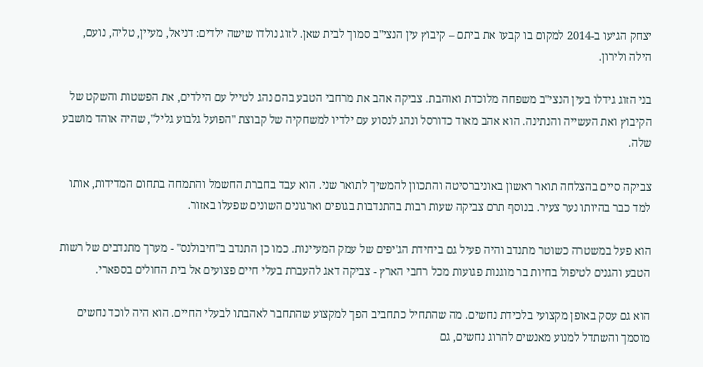יצחק הגיעו ב-2014 למקום בו קבעו את ביתם – קיבוץ עין הנצי"ב סמוך לבית שאן. לזוג נולדו שישה ילדים: דניאל, מעיין, טליה, נועם, הילה ולירון.

בני הזוג גידלו בעין הנצי"ב משפחה מלוכדת ואוהבת. צביקה אהב את מרחבי הטבע בהם נהג לטייל עם הילדים, את הפשטות והשקט של הקיבוץ ואת העשייה והנתינה. הוא אהב מאוד כדורסל ונהג לנסוע עם ילדיו למשחקיה של קבוצת "הפועל גלבוע גליל", שהיה אוהד מושבע שלה.

צביקה סיים בהצלחה תואר ראשון באוניברסיטה והתכוון להמשיך לתואר שני. הוא עבד בחברת החשמל והתמחה בתחום המדידות, אותו למד כבר בהיותו נער צעיר. בנוסף תרם צביקה שעות רבות בהתנדבות בגופים וארגונים השונים שפעלו באזור.

הוא פעל במשטרה כשוטר מתנדב והיה פעיל גם ביחידת הג'יפים של עמק המעיינות. כמו כן התנדב ב"חיבולנס" - מערך מתנדבים של רשות הטבע והגנים לטיפול בחיות בר מוגנות פגועות מכל רחבי הארץ - צביקה דאג להעברת בעלי חיים פצועים אל בית החולים בספארי.

הוא גם עסק באופן מקצועי בלכידת נחשים. מה שהתחיל כתחביב הפך למקצוע שהתחבר לאהבתו לבעלי החיים. הוא היה לוכד נחשים מוסמך והשתדל למנוע מאנשים להרוג נחשים, גם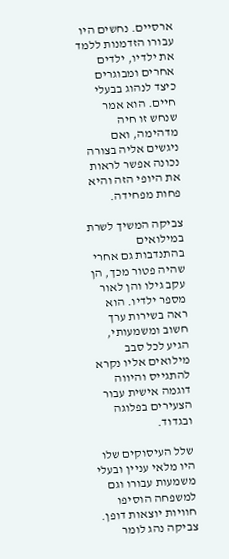ארסיים. נחשים היו עבורו הזדמנות ללמד את ילדיו, ילדים אחרים ומבוגרים כיצד לנהוג בבעלי חיים. הוא אמר שנחש זו חיה מדהימה, ואם ניגשים אליה בצורה נכונה אפשר לראות את היופי הזה והיא פחות מפחידה.

צביקה המשיך לשרת במילואים בהתנדבות גם אחרי שהיה פטור מכך, הן עקב גילו והן לאור מספר ילדיו. הוא ראה בשירות ערך חשוב ומשמעותי, הגיע לכל סבב מילואים אליו נקרא להתגייס והיווה דוגמה אישית עבור הצעירים בפלוגה ובגדוד.

שלל העיסוקים שלו היו מלאי עניין ובעלי משמעות עבורו וגם למשפחה הוסיפו חוויות יוצאות דופן. צביקה נהג לומר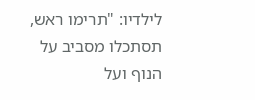לילדיו: "תרימו ראש, תסתכלו מסביב על הנוף ועל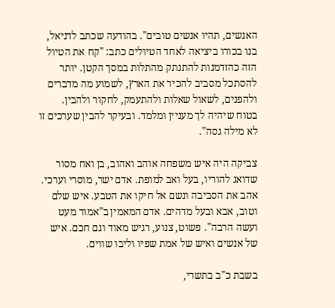האנשים, תהיו אנשים טובים". בהודעה שכתב לדניאל, בנו בכורו ביציאה לאחד הטיולים כתב: "קח את הטיול הזה כהזדמנות להתנתק מהתלות במסך הקטן. יותר להסתכל מסביב להכיר את הארץ, לשמוע מה מדברים ולהפנים, לשאול שאלות ולהתעמק, לחקור ולהבין. בטוח שיהיה לך מעניין ומלמד. ובעיקר להבין שערכים זו לא מילה גסה".

צביקה היה איש משפחה אוהב ואהוב, בן ואח מסור שדואג להוריו, בעל ואב למופת. אדם ישר, מוסרי וערכי. אהב את הסביבה ונשם אל חיקו את הטבע. איש שלם וטוב, אבא ובעל מדהים. אדם המאמין ב"אמור מעט ועשה הרבה". פשוט, צנוע, רגיש מאוד וגם חכם. איש של אנשים ואיש של אמת שפיו וליבו שווים.

בשבת כ"ב בתשרי,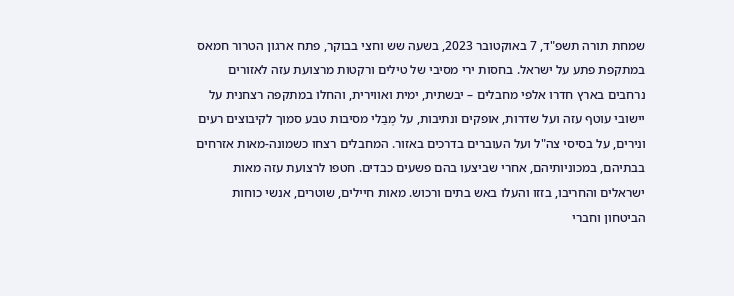שמחת תורה תשפ"ד, 7 באוקטובר 2023, בשעה שש וחצי בבוקר, פתח ארגון הטרור חמאס במתקפת פתע על ישראל. בחסות ירי מסיבי של טילים ורקטות מרצועת עזה לאזורים נרחבים בארץ חדרו אלפי מחבלים – יבשתית, ימית ואווירית, והחלו במתקפה רצחנית על יישובי עוטף עזה ועל שדרות, אופקים ונתיבות, על מְבַלי מסיבות טבע סמוך לקיבוצים רעים ונירים, על בסיסי צה"ל ועל העוברים בדרכים באזור. המחבלים רצחו כשמונה-מאות אזרחים בבתיהם, במכוניותיהם, אחרי שביצעו בהם פשעים כבדים. חטפו לרצועת עזה מאות ישראלים והחריבו, בזזו והעלו באש בתים ורכוש. מאות חיילים, שוטרים, אנשי כוחות הביטחון וחברי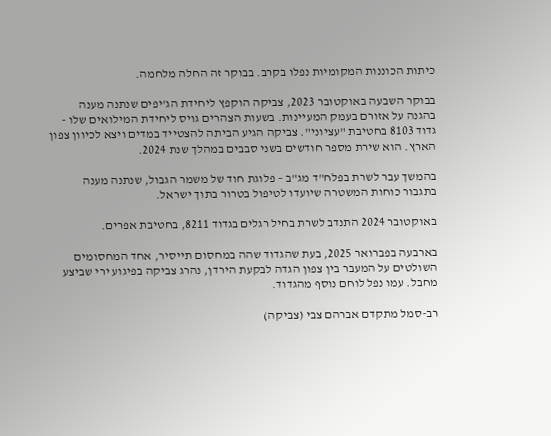כיתות הכוננות המקומיות נפלו בקרב. בבוקר זה החלה מלחמה.

בבוקר השבעה באוקטובר 2023, צביקה הוקפץ ליחידת הג'יפים שנתנה מענה בהגנה על אזורם בעמק המעיינות. בשעות הצהרים גויס ליחידת המילואים שלו - גדוד 8103 בחטיבת "עציוני". צביקה הגיע הביתה להצטייד במדים ויצא לכיוון צפון הארץ. הוא שירת מספר חודשים בשני סבבים במהלך שנת 2024.

בהמשך עבר לשרת בפלח"ד מג"ב – פלוגת חוד של משמר הגבול, שנתנה מענה בתגבור כוחות המשטרה שיועדו לטיפול בטרור בתוך ישראל.

באוקטובר 2024 התנדב לשרת בחיל רגלים בגדוד 8211, בחטיבת אפרים.

בארבעה בפברואר 2025, בעת שהגדוד שהה במחסום תייסיר, אחד המחסומים השולטים על המעבר בין צפון הגדה לבקעת הירדן, נהרג צביקה בפיגוע ירי שביצע מחבל. עמו נפל לוחם נוסף מהגדוד.

רב-סמל מתקדם אברהם צבי (צביקה)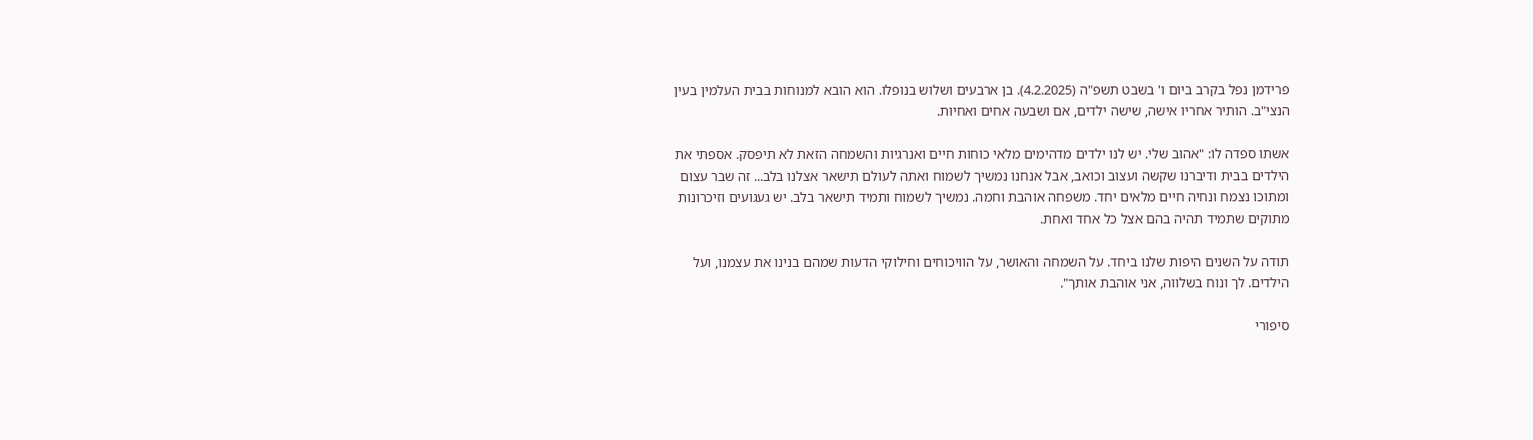פרידמן נפל בקרב ביום ו' בשבט תשפ"ה (4.2.2025). בן ארבעים ושלוש בנופלו. הוא הובא למנוחות בבית העלמין בעין הנצי"ב. הותיר אחריו אישה, שישה ילדים, אם ושבעה אחים ואחיות.

אשתו ספדה לו: "אהוב שלי. יש לנו ילדים מדהימים מלאי כוחות חיים ואנרגיות והשמחה הזאת לא תיפסק. אספתי את הילדים בבית ודיברנו שקשה ועצוב וכואב, אבל אנחנו נמשיך לשמוח ואתה לעולם תישאר אצלנו בלב... זה שבר עצום ומתוכו נצמח ונחיה חיים מלאים יחד. משפחה אוהבת וחמה. נמשיך לשמוח ותמיד תישאר בלב. יש געגועים וזיכרונות מתוקים שתמיד תהיה בהם אצל כל אחד ואחת.

תודה על השנים היפות שלנו ביחד. על השמחה והאושר, על הוויכוחים וחילוקי הדעות שמהם בנינו את עצמנו, ועל הילדים. לך ונוח בשלווה, אני אוהבת אותך".

סיפורי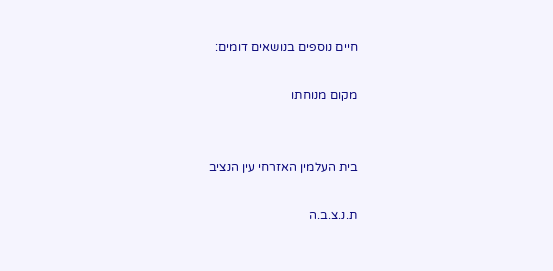חיים נוספים בנושאים דומים:

מקום מנוחתו


בית העלמין האזרחי עין הנציב

ת.נ.צ.ב.ה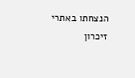הנצחתו באתרי זיכרון